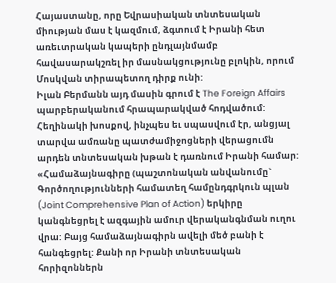Հայաստանը, որը Եվրասիական տնտեսական միության մաս է կազմում, ձգտում է Իրանի հետ առեւտրական կապերի ընդլայնմամբ հավասարակշռել իր մասնակցությունը բլոկին, որում Մոսկվան տիրապետող դիրք ունի:
Իլան Բերմանն այդ մասին գրում է The Foreign Affairs պարբերականում հրապարակված հոդվածում:
Հեղինակի խոսքով, ինչպես եւ սպասվում էր, անցյալ տարվա ամռանը պատժամիջոցների վերացումն արդեն տնտեսական խթան է դառնում Իրանի համար: «Համաձայնագիրը (պաշտոնական անվանումը` Գործողությունների համատեղ համընդգրկուն պլան (Joint Comprehensive Plan of Action) երկիրը կանգնեցրել է ազգային ամուր վերականգնման ուղու վրա: Բայց համաձայնագիրն ավելի մեծ բանի է հանգեցրել: Քանի որ Իրանի տնտեսական հորիզոններն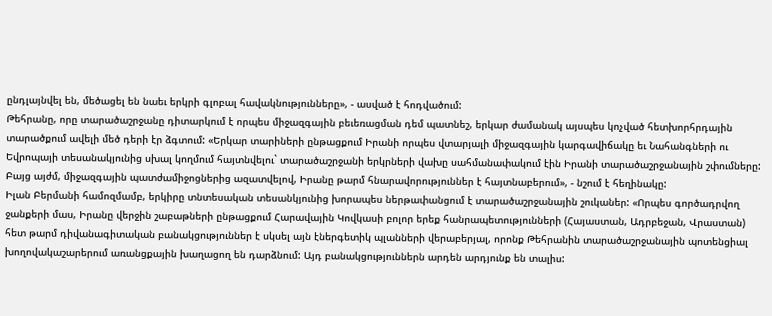ընդլայնվել են, մեծացել են նաեւ երկրի գլոբալ հավակնությունները», - ասված է հոդվածում:
Թեհրանը, որը տարածաշրջանը դիտարկում է որպես միջազգային բեւեռացման դեմ պատնեշ, երկար ժամանակ այսպես կոչված հետխորհրդային տարածքում ավելի մեծ դերի էր ձգտում: «Երկար տարիների ընթացքում Իրանի որպես վտարյալի միջազգային կարգավիճակը եւ Նահանգների ու Եվրոպայի տեսանակյունից սխալ կողմում հայտնվելու` տարածաշրջանի երկրների վախը սահմանափակում էին Իրանի տարածաշրջանային շփումները: Բայց այժմ, միջազգային պատժամիջոցներից ազատվելով, Իրանը թարմ հնարավորություններ է հայտնաբերում», - նշում է հեղինակը:
Իլան Բերմանի համոզմամբ, երկիրը տնտեսական տեսանկյունից խորապես ներթափանցում է տարածաշրջանային շուկաներ: «Որպես գործադրվող ջանքերի մաս, Իրանը վերջին շաբաթների ընթացքում Հարավային Կովկասի բոլոր երեք հանրապետությունների (Հայաստան, Ադրբեջան, Վրաստան) հետ թարմ դիվանագիտական բանակցություններ է սկսել այն էներգետիկ պլանների վերաբերյալ, որոնք Թեհրանին տարածաշրջանային պոտենցիալ խողովակաշարերում առանցքային խաղացող են դարձնում: Այդ բանակցություններն արդեն արդյունք են տալիս: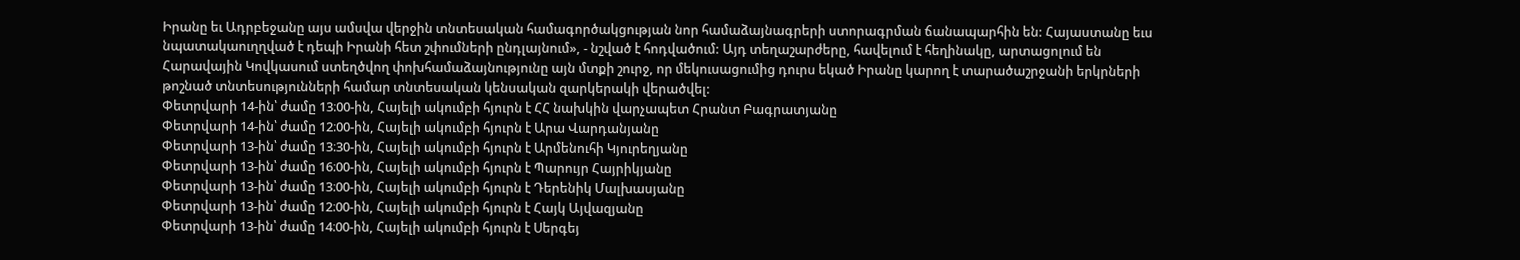Իրանը եւ Ադրբեջանը այս ամսվա վերջին տնտեսական համագործակցության նոր համաձայնագրերի ստորագրման ճանապարհին են: Հայաստանը եւս նպատակաուղղված է դեպի Իրանի հետ շփումների ընդլայնում», - նշված է հոդվածում: Այդ տեղաշարժերը, հավելում է հեղինակը, արտացոլում են Հարավային Կովկասում ստեղծվող փոխհամաձայնությունը այն մտքի շուրջ, որ մեկուսացումից դուրս եկած Իրանը կարող է տարածաշրջանի երկրների թոշնած տնտեսությունների համար տնտեսական կենսական զարկերակի վերածվել:
Փետրվարի 14-ին՝ ժամը 13։00-ին, Հայելի ակումբի հյուրն է ՀՀ նախկին վարչապետ Հրանտ Բագրատյանը
Փետրվարի 14-ին՝ ժամը 12։00-ին, Հայելի ակումբի հյուրն է Արա Վարդանյանը
Փետրվարի 13-ին՝ ժամը 13։30-ին, Հայելի ակումբի հյուրն է Արմենուհի Կյուրեղյանը
Փետրվարի 13-ին՝ ժամը 16։00-ին, Հայելի ակումբի հյուրն է Պարույր Հայրիկյանը
Փետրվարի 13-ին՝ ժամը 13։00-ին, Հայելի ակումբի հյուրն է Դերենիկ Մալխասյանը
Փետրվարի 13-ին՝ ժամը 12։00-ին, Հայելի ակումբի հյուրն է Հայկ Այվազյանը
Փետրվարի 13-ին՝ ժամը 14։00-ին, Հայելի ակումբի հյուրն է Սերգեյ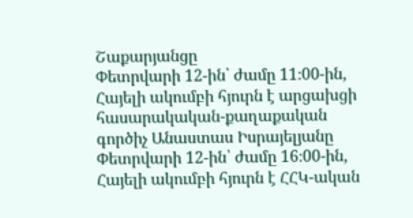Շաքարյանցը
Փետրվարի 12-ին՝ ժամը 11։00-ին, Հայելի ակումբի հյուրն է արցախցի հասարակական-քաղաքական գործիչ Անաստաս Իսրայելյանը
Փետրվարի 12-ին՝ ժամը 16։00-ին, Հայելի ակումբի հյուրն է ՀՀԿ-ական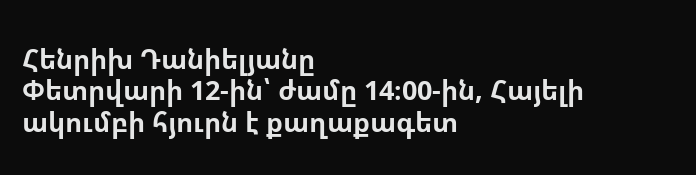Հենրիխ Դանիելյանը
Փետրվարի 12-ին՝ ժամը 14։00-ին, Հայելի ակումբի հյուրն է քաղաքագետ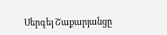Սերգեյ Շաքարյանցը